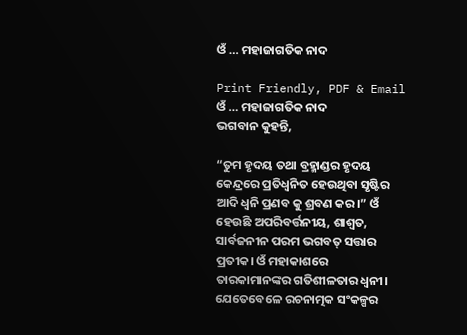ଓଁ … ମହାଜାଗତିକ ନାଦ

Print Friendly, PDF & Email
ଓଁ … ମହାଜାଗତିକ ନାଦ
ଭଗବାନ କୁହନ୍ତି,

“ତୁମ ହୃଦୟ ତଥା ବ୍ରହ୍ମାଣ୍ଡର ହୃଦୟ କେନ୍ଦ୍ରରେ ପ୍ରତିଧ୍ଵନିତ ହେଉଥିବା ସୃଷ୍ଟିର ଆଦି ଧ୍ଵନି ପ୍ରଣବ କୁ ଶ୍ରବଣ କର।” ଓଁ ହେଉଛି ଅପରିବର୍ତ୍ତନୀୟ, ଶାଶ୍ଵତ, ସାର୍ବଜନୀନ ପରମ ଭଗବତ୍ ସତ୍ତାର ପ୍ରତୀକ। ଓଁ ମହାକାଶରେ ତାରକାମାନଙ୍କର ଗତିଶୀଳତାର ଧ୍ଵନୀ। ଯେତେବେଳେ ରଚନାତ୍ମକ ସଂକଳ୍ପର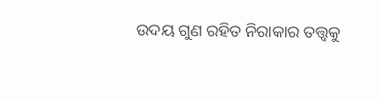ଉଦୟ ଗୁଣ ରହିତ ନିରାକାର ତତ୍ତ୍ବକୁ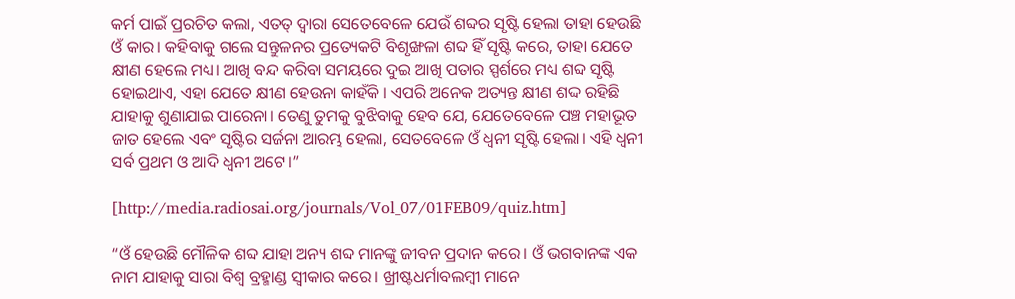କର୍ମ ପାଇଁ ପ୍ରରଚିତ କଲା, ଏତତ୍ ଦ୍ୱାରା ସେତେବେଳେ ଯେଉଁ ଶବ୍ଦର ସୃଷ୍ଟି ହେଲା ତାହା ହେଉଛି ଓଁ କାର। କହିବାକୁ ଗଲେ ସନ୍ତୁଳନର ପ୍ରତ୍ୟେକଟି ବିଶୃଙ୍ଖଳା ଶବ୍ଦ ହିଁ ସୃଷ୍ଟି କରେ, ତାହା ଯେତେ କ୍ଷୀଣ ହେଲେ ମଧ୍ୟ। ଆଖି ବନ୍ଦ କରିବା ସମୟରେ ଦୁଇ ଆଖି ପତାର ସ୍ପର୍ଶରେ ମଧ୍ୟ ଶବ୍ଦ ସୃଷ୍ଟି ହୋଇଥାଏ, ଏହା ଯେତେ କ୍ଷୀଣ ହେଉନା କାହଁକି । ଏପରି ଅନେକ ଅତ୍ୟନ୍ତ କ୍ଷୀଣ ଶଦ୍ଦ ରହିଛି ଯାହାକୁ ଶୁଣାଯାଇ ପାରେନା। ତେଣୁ ତୁମକୁ ବୁଝିବାକୁ ହେବ ଯେ, ଯେତେବେଳେ ପଞ୍ଚ ମହାଭୂତ ଜାତ ହେଲେ ଏବଂ ସୃଷ୍ଟିର ସର୍ଜନା ଆରମ୍ଭ ହେଲା, ସେତବେଳେ ଓଁ ଧ୍ଵନୀ ସୃଷ୍ଟି ହେଲା। ଏହି ଧ୍ଵନୀ ସର୍ବ ପ୍ରଥମ ଓ ଆଦି ଧ୍ଵନୀ ଅଟେ।”

[http://media.radiosai.org/journals/Vol_07/01FEB09/quiz.htm]

“ଓଁ ହେଉଛି ମୌଳିକ ଶବ୍ଦ ଯାହା ଅନ୍ୟ ଶବ୍ଦ ମାନଙ୍କୁ ଜୀବନ ପ୍ରଦାନ କରେ। ଓଁ ଭଗବାନଙ୍କ ଏକ ନାମ ଯାହାକୁ ସାରା ବିଶ୍ବ ବ୍ରହ୍ମାଣ୍ଡ ସ୍ବୀକାର କରେ। ଖ୍ରୀଷ୍ଟଧର୍ମାବଲମ୍ବୀ ମାନେ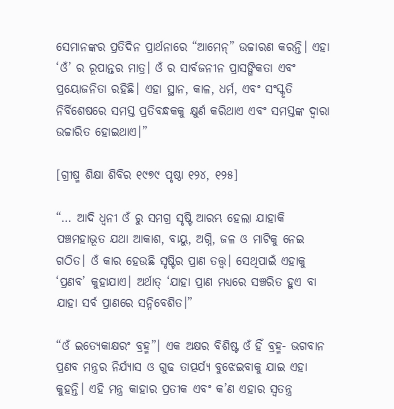ସେମାନଙ୍କର ପ୍ରତିଦିନ ପ୍ରାର୍ଥନାରେ “ଆମେନ୍” ଉଚ୍ଚାରଣ କରନ୍ତି। ଏହା ‘ଓଁ’ ର ରୂପାନ୍ତର ମାତ୍ର। ଓଁ ର ସାର୍ବଜନୀନ ପ୍ରାସଙ୍ଗିକତା ଏବଂ ପ୍ରୟୋଜନିତା ରହିଛି। ଏହା ସ୍ଥାନ, କାଳ, ଧର୍ମ, ଏବଂ ସଂସ୍କୃତି ନିର୍ବିଶେଷରେ ସମସ୍ତ ପ୍ରତିବନ୍ଧକକୁ କ୍ଷୁର୍ଣ କରିଥାଏ ଏବଂ ସମସ୍ତଙ୍କ ଦ୍ୱାରା ଉଚ୍ଚାରିତ ହୋଇଥାଏ।”

[ଗ୍ରୀଷ୍ମ ଶିକ୍ଷା ଶିବିର ୧୯୭୯ ପୃଷ୍ଠା ୧୨୪, ୧୨୫]

“… ଆଦି ଧ୍ଵନୀ ଓଁ ରୁ ସମଗ୍ର ସୃଷ୍ଟି ଆରମ୍ଭ ହେଲା ଯାହାକି ପଞ୍ଚମହାଭୂତ ଯଥା ଆକାଶ, ବାୟୁ, ଅଗ୍ନି, ଜଳ ଓ ମାଟିକୁ ନେଇ ଗଠିତ। ଓଁ କାର ହେଉଛି ସୃଷ୍ଟିର ପ୍ରାଣ ତତ୍ତ୍ବ। ସେଥିପାଇଁ ଏହାକୁ ‘ପ୍ରଣବ’ କୁହାଯାଏ। ଅର୍ଥାତ୍ ‘ଯାହା ପ୍ରାଣ ମଧ୍ୟରେ ସଞ୍ଚରିତ ହୁଏ ବା ଯାହା ସର୍ବ ପ୍ରାଣରେ ସନ୍ନିବେଶିତ।”

“ଓଁ ଇତ୍ୟେକାକ୍ଷରଂ ବ୍ରହ୍ମ”। ଏକ ଅକ୍ଷର ବିଶିଷ୍ଟ ଓଁ ହିଁ ବ୍ରହ୍ମ- ଭଗବାନ ପ୍ରଣବ ମନ୍ତ୍ରର ନିର୍ଯ୍ୟାସ ଓ ଗୁଢ ତାତ୍ପର୍ଯ୍ୟ ବୁଝେଇବାକୁ ଯାଇ ଏହା କୁହନ୍ତି। ଏହି ମନ୍ତ୍ର କାହାର ପ୍ରତୀକ ଏବଂ କ’ଣ ଏହାର ସ୍ବତନ୍ତ୍ର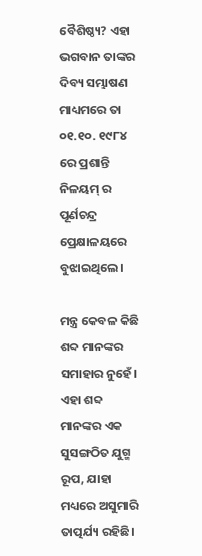ବୈଶିଷ୍ଠ୍ୟ? ଏହା ଭଗବାନ ତାଙ୍କର ଦିବ୍ୟ ସମ୍ଭାଷଣ ମାଧ୍ୟମରେ ତା ୦୧.୧୦. ୧୯୮୪ ରେ ପ୍ରଶାନ୍ତି ନିଳୟମ୍ ର ପୂର୍ଣଚନ୍ଦ୍ର ପ୍ରେକ୍ଷାଳୟରେ ବୁଝାଇଥିଲେ।

ମନ୍ତ୍ର କେବଳ କିଛି ଶବ୍ଦ ମାନଙ୍କର ସମାହାର ନୁହେଁ। ଏହା ଶବ୍ଦ ମାନଙ୍କର ଏକ ସୁସଙ୍ଗଠିତ ଯୁଗ୍ମ ରୂପ, ଯାହା ମଧ୍ୟରେ ଅସୁମାରି ତାତ୍ପର୍ଯ୍ୟ ରହିଛି।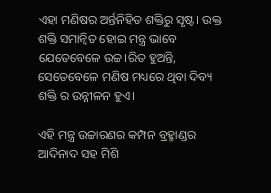ଏହା ମଣିଷର ଅର୍ନ୍ତନିହିତ ଶକ୍ତିରୁ ସୃଷ୍ଟ। ଉକ୍ତ ଶକ୍ତି ସମାନ୍ବିତ ହୋଇ ମନ୍ତ୍ର ଭାବେ ଯେତେବେଳେ ଉଚ୍ଚ।ରିତ ହୁଅନ୍ତି, ସେତେବେଳେ ମଣିଷ ମଧ୍ୟରେ ଥିବା ଦିବ୍ୟ ଶକ୍ତି ର ଉନ୍ନୀଳନ ହୁଏ।

ଏହି ମନ୍ତ୍ର ଉଚ୍ଚାରଣର କମ୍ପନ ବ୍ରହ୍ମାଣ୍ଡର ଆଦିନାଦ ସହ ମିଶି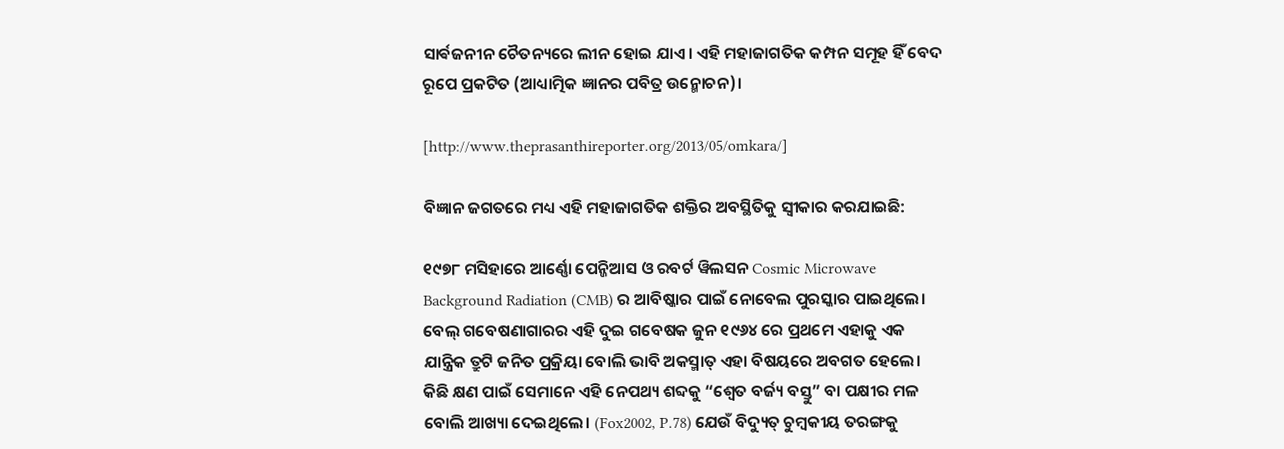ସାର୍ଵଜନୀନ ଚୈତନ୍ୟରେ ଲୀନ ହୋଇ ଯାଏ। ଏହି ମହାଜାଗତିକ କମ୍ପନ ସମୂହ ହିଁ ବେଦ ରୂପେ ପ୍ରକଟିତ (ଆଧ୍ୟାତ୍ମିକ ଜ୍ଞାନର ପବିତ୍ର ଉନ୍ମୋଚନ)।

[http://www.theprasanthireporter.org/2013/05/omkara/]

ବିଜ୍ଞାନ ଜଗତରେ ମଧ୍ୟ ଏହି ମହାଜାଗତିକ ଶକ୍ତିର ଅବସ୍ଥିତିକୁ ସ୍ଵୀକାର କରଯାଇଛି:

୧୯୭୮ ମସିହାରେ ଆର୍ଣ୍ଣୋ ପେନ୍ଜିଆସ ଓ ରବର୍ଟ ୱିଲସନ Cosmic Microwave Background Radiation (CMB) ର ଆବିଷ୍କାର ପାଇଁ ନୋବେଲ ପୁରସ୍କାର ପାଇଥିଲେ। ବେଲ୍ ଗବେଷଣାଗାରର ଏହି ଦୁଇ ଗବେଷକ ଜୁନ ୧୯୬୪ ରେ ପ୍ରଥମେ ଏହାକୁ ଏକ ଯାନ୍ତ୍ରିକ ତ୍ରୁଟି ଜନିତ ପ୍ରକ୍ରିୟା ବୋଲି ଭାବି ଅକସ୍ମାତ୍ ଏହା ବିଷୟରେ ଅବଗତ ହେଲେ। କିଛି କ୍ଷଣ ପାଇଁ ସେମାନେ ଏହି ନେପଥ୍ୟ ଶବ୍ଦକୁ “ଶ୍ଵେତ ବର୍ଜ୍ୟ ବସ୍ତୁ” ବା ପକ୍ଷୀର ମଳ ବୋଲି ଆଖ୍ୟା ଦେଇଥିଲେ। (Fox2002, P.78) ଯେଉଁ ବିଦ୍ୟୁତ୍ ଚୁମ୍ବକୀୟ ତରଙ୍ଗକୁ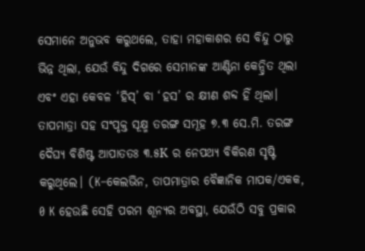ସେମାନେ ଅନୁଭବ କରୁଥଲେ, ତାହା ମହାକାଶର ସେ ବିନ୍ଦୁ ଠାରୁ ଭିନ୍ନ ଥିଲା, ଯେଉଁ ବିନ୍ଦୁ ଦିଗରେ ସେମାନଙ୍କ ଆଣ୍ଟିନା କେନ୍ଦ୍ରିତ ଥିଲା ଏବଂ ଏହା କେବଳ ‘ହିସ୍’ ବା ‘ହସ’ ର କ୍ଷୀଣ ଶବ୍ଦ ହିଁ ଥିଲା। ତାପମାତ୍ରା ସହ ସଂପୃକ୍ତ ସୂକ୍ଷ୍ମ ତରଙ୍ଗ ସମୂହ ୭.୩ ସେ.ମି. ତରଙ୍ଗ ଦୈଘ୍ୟ ବିଶିଷ୍ଟ ଆପାତତଃ ୩.୫K ର ନେପଥ୍ୟ ବିକିରଣ ସୃଷ୍ଟି କରୁଥିଲେ। (K–କେଲଭିନ, ତାପମାତ୍ରାର ବୈଜ୍ଞାନିକ ମାପକ/ଏକକ, 0 K ହେଉଛି ସେହି ପରମ ଶୂନ୍ୟର ଅବସ୍ଥା, ଯେଉଁଠି ସବୁ ପ୍ରକାର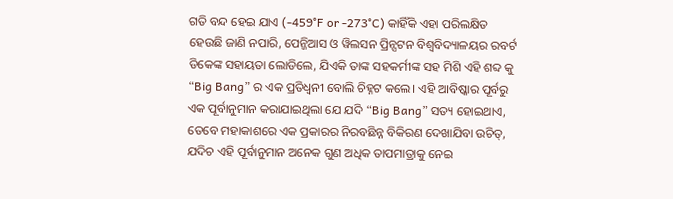ଗତି ବନ୍ଦ ହେଇ ଯାଏ (-459°F or -273°C) କାହିଁକି ଏହା ପରିଲକ୍ଷିତ ହେଉଛି ଜାଣି ନପାରି, ପେନ୍ଜିଆସ ଓ ୱିଲସନ ପ୍ରିନ୍ସଟନ ବିଶ୍ବବିଦ୍ୟାଳୟର ରବର୍ଟ ଡିକେଙ୍କ ସହାୟତା ଲୋଡିଲେ, ଯିଏକି ତାଙ୍କ ସହକର୍ମୀଙ୍କ ସହ ମିଶି ଏହି ଶବ୍ଦ କୁ “Big Bang” ର ଏକ ପ୍ରତିଧ୍ଵନୀ ବୋଲି ଚିହ୍ନଟ କଲେ। ଏହି ଆବିଷ୍କାର ପୂର୍ବରୁ ଏକ ପୂର୍ବାନୁମାନ କରାଯାଇଥିଲା ଯେ ଯଦି “Big Bang” ସତ୍ୟ ହୋଇଥାଏ, ତେବେ ମହାକାଶରେ ଏକ ପ୍ରକାରର ନିରବଛିନ୍ନ ବିକିରଣ ଦେଖାଯିବା ଉଚିତ୍, ଯଦିଚ ଏହି ପୂର୍ବାନୁମାନ ଅନେକ ଗୁଣ ଅଧିକ ତାପମାତ୍ରାକୁ ନେଇ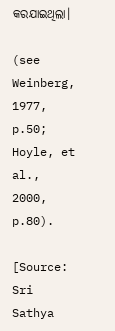କରଯାଇଥିଲା।

(see Weinberg, 1977, p.50; Hoyle, et al., 2000, p.80).

[Source: Sri Sathya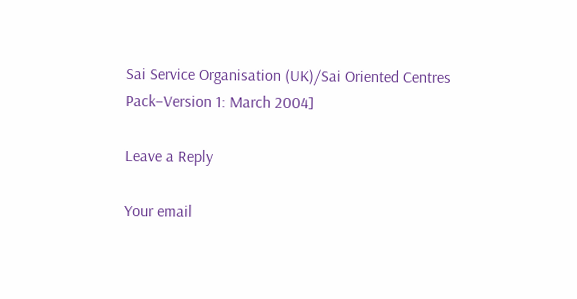Sai Service Organisation (UK)/Sai Oriented Centres Pack–Version 1: March 2004]

Leave a Reply

Your email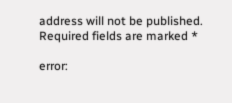address will not be published. Required fields are marked *

error: